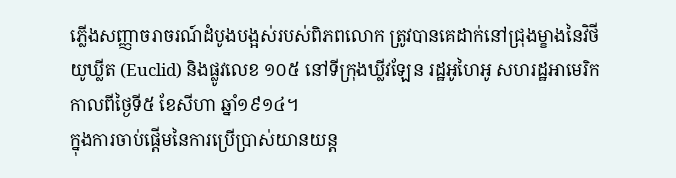ភ្លើងសញ្ញាចរាចរណ៍ដំបូងបង្អស់របស់ពិភពលោក ត្រូវបានគេដាក់នៅជ្រុងម្ខាងនៃវិថី យូឃ្លីត (Euclid) និងផ្លូវលេខ ១០៥ នៅទីក្រុងឃ្លីវឡែន រដ្ឋអូហៃអូ សហរដ្ឋអាមេរិក កាលពីថ្ងៃទី៥ ខែសីហា ឆ្នាំ១៩១៤។
ក្នុងការចាប់ផ្ដើមនៃការប្រើប្រាស់យានយន្ត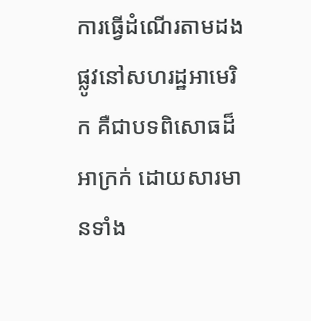ការធ្វើដំណើរតាមដងផ្លូវនៅសហរដ្ឋអាមេរិក គឺជាបទពិសោធដ៏អាក្រក់ ដោយសារមានទាំង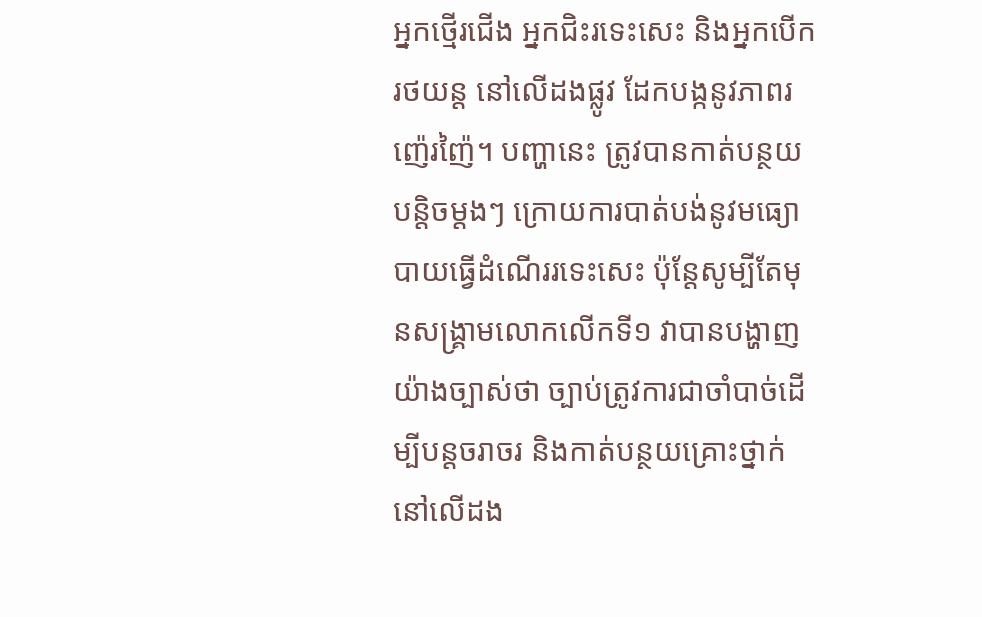អ្នកថ្មើរជើង អ្នកជិះរទេះសេះ និងអ្នកបើករថយន្ត នៅលើដងផ្លូវ ដែកបង្កនូវភាពរញ៉េរញ៉ៃ។ បញ្ហានេះ ត្រូវបានកាត់បន្ថយបន្តិចម្ដងៗ ក្រោយការបាត់បង់នូវមធ្យោបាយធ្វើដំណើររទេះសេះ ប៉ុន្តែសូម្បីតែមុនសង្គ្រាមលោកលើកទី១ វាបានបង្ហាញយ៉ាងច្បាស់ថា ច្បាប់ត្រូវការជាចាំបាច់ដើម្បីបន្តចរាចរ និងកាត់បន្ថយគ្រោះថ្នាក់នៅលើដង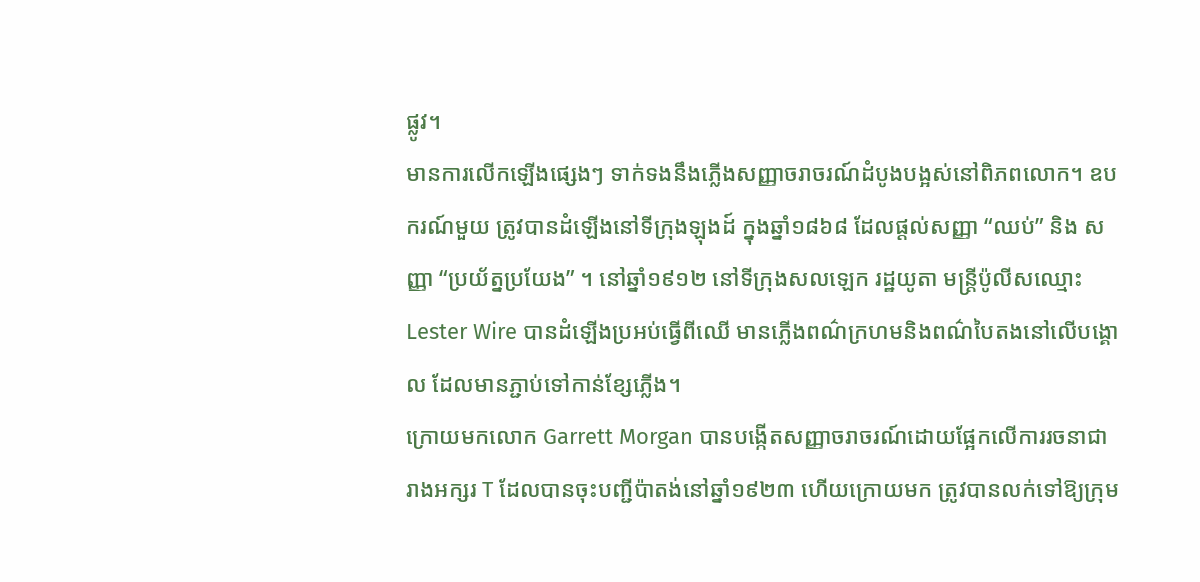ផ្លូវ។
មានការលើកឡើងផ្សេងៗ ទាក់ទងនឹងភ្លើងសញ្ញាចរាចរណ៍ដំបូងបង្អស់នៅពិភពលោក។ ឧបករណ៍មួយ ត្រូវបានដំឡើងនៅទីក្រុងឡុងដ៍ ក្នុងឆ្នាំ១៨៦៨ ដែលផ្តល់សញ្ញា “ឈប់” និង សញ្ញា “ប្រយ័ត្នប្រយែង” ។ នៅឆ្នាំ១៩១២ នៅទីក្រុងសលឡេក រដ្ឋយូតា មន្រ្តីប៉ូលីសឈ្មោះ Lester Wire បានដំឡើងប្រអប់ធ្វើពីឈើ មានភ្លើងពណ៌ក្រហមនិងពណ៌បៃតងនៅលើបង្គោល ដែលមានភ្ជាប់ទៅកាន់ខ្សែភ្លើង។
ក្រោយមកលោក Garrett Morgan បានបង្កើតសញ្ញាចរាចរណ៍ដោយផ្អែកលើការរចនាជារាងអក្សរ T ដែលបានចុះបញ្ជីប៉ាតង់នៅឆ្នាំ១៩២៣ ហើយក្រោយមក ត្រូវបានលក់ទៅឱ្យក្រុម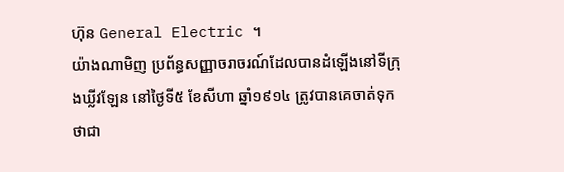ហ៊ុន General Electric ។
យ៉ាងណាមិញ ប្រព័ន្ធសញ្ញាចរាចរណ៍ដែលបានដំឡើងនៅទីក្រុងឃ្លីវឡែន នៅថ្ងៃទី៥ ខែសីហា ឆ្នាំ១៩១៤ ត្រូវបានគេចាត់ទុកថាជា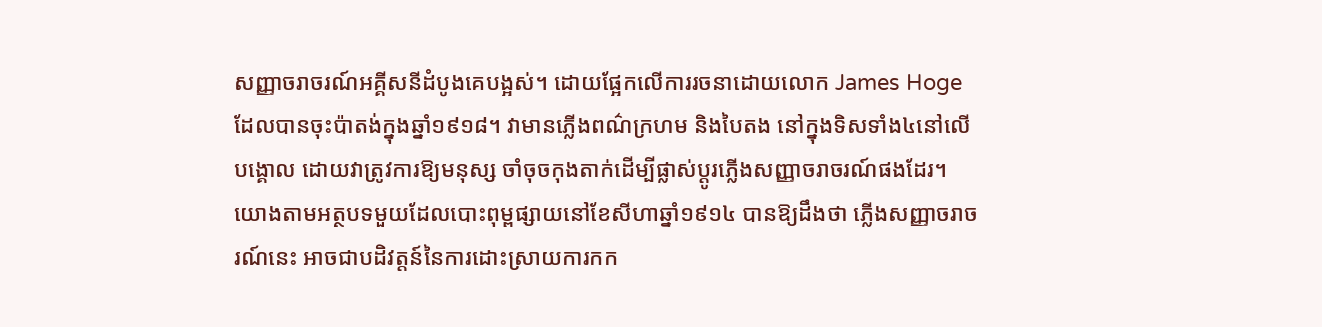សញ្ញាចរាចរណ៍អគ្គីសនីដំបូងគេបង្អស់។ ដោយផ្អែកលើការរចនាដោយលោក James Hoge ដែលបានចុះប៉ាតង់ក្នុងឆ្នាំ១៩១៨។ វាមានភ្លើងពណ៌ក្រហម និងបៃតង នៅក្នុងទិសទាំង៤នៅលើបង្គោល ដោយវាត្រូវការឱ្យមនុស្ស ចាំចុចកុងតាក់ដើម្បីផ្លាស់ប្ដូរភ្លើងសញ្ញាចរាចរណ៍ផងដែរ។ យោងតាមអត្ថបទមួយដែលបោះពុម្ពផ្សាយនៅខែសីហាឆ្នាំ១៩១៤ បានឱ្យដឹងថា ភ្លើងសញ្ញាចរាចរណ៍នេះ អាចជាបដិវត្តន៍នៃការដោះស្រាយការកក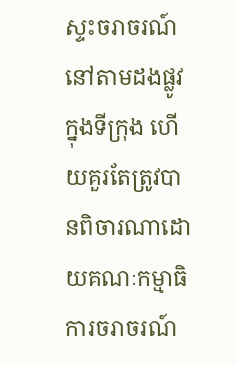ស្ទះចរាចរណ៍ នៅតាមដងផ្លូវក្នុងទីក្រុង ហើយគួរតែត្រូវបានពិចារណាដោយគណៈកម្មាធិការចរាចរណ៍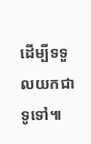ដើម្បីទទួលយកជាទូទៅ៕